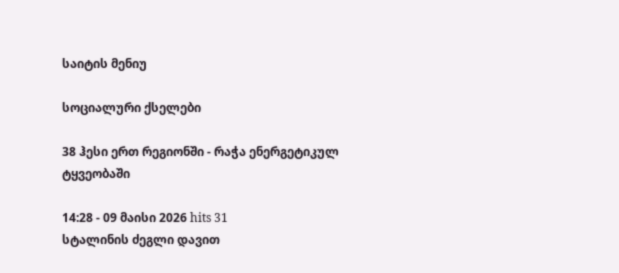საიტის მენიუ

სოციალური ქსელები

38 ჰესი ერთ რეგიონში - რაჭა ენერგეტიკულ ტყვეობაში

14:28 - 09 მაისი 2026 hits 31
სტალინის ძეგლი დავით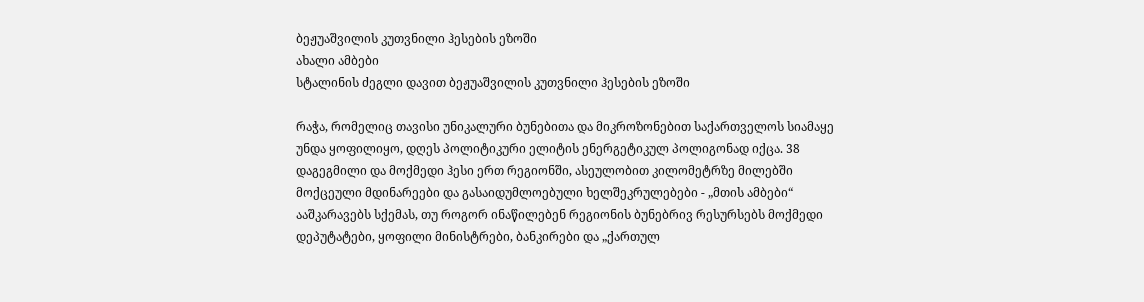ბეჟუაშვილის კუთვნილი ჰესების ეზოში
ახალი ამბები
სტალინის ძეგლი დავით ბეჟუაშვილის კუთვნილი ჰესების ეზოში

რაჭა, რომელიც თავისი უნიკალური ბუნებითა და მიკროზონებით საქართველოს სიამაყე უნდა ყოფილიყო, დღეს პოლიტიკური ელიტის ენერგეტიკულ პოლიგონად იქცა. 38 დაგეგმილი და მოქმედი ჰესი ერთ რეგიონში, ასეულობით კილომეტრზე მილებში მოქცეული მდინარეები და გასაიდუმლოებული ხელშეკრულებები - „მთის ამბები“ ააშკარავებს სქემას, თუ როგორ ინაწილებენ რეგიონის ბუნებრივ რესურსებს მოქმედი დეპუტატები, ყოფილი მინისტრები, ბანკირები და „ქართულ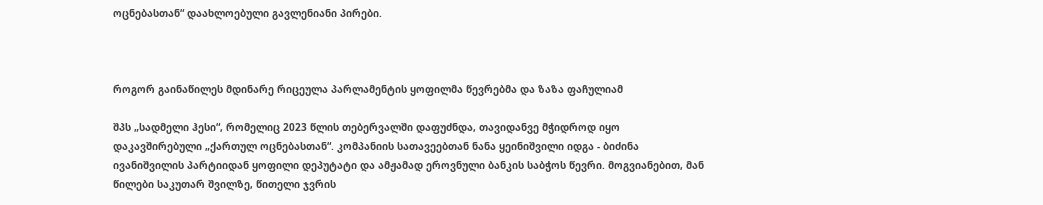ოცნებასთან“ დაახლოებული გავლენიანი პირები.



როგორ გაინაწილეს მდინარე რიცეულა პარლამენტის ყოფილმა წევრებმა და ზაზა ფაჩულიამ

შპს „სადმელი ჰესი“, რომელიც 2023 წლის თებერვალში დაფუძნდა, თავიდანვე მჭიდროდ იყო დაკავშირებული „ქართულ ოცნებასთან“. კომპანიის სათავეებთან ნანა ყეინიშვილი იდგა - ბიძინა ივანიშვილის პარტიიდან ყოფილი დეპუტატი და ამჟამად ეროვნული ბანკის საბჭოს წევრი. მოგვიანებით, მან წილები საკუთარ შვილზე, წითელი ჯვრის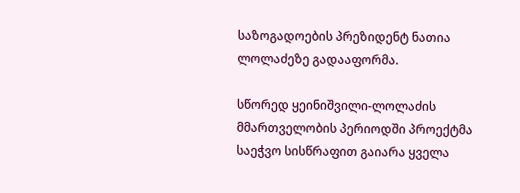საზოგადოების პრეზიდენტ ნათია ლოლაძეზე გადააფორმა.

სწორედ ყეინიშვილი-ლოლაძის მმართველობის პერიოდში პროექტმა საეჭვო სისწრაფით გაიარა ყველა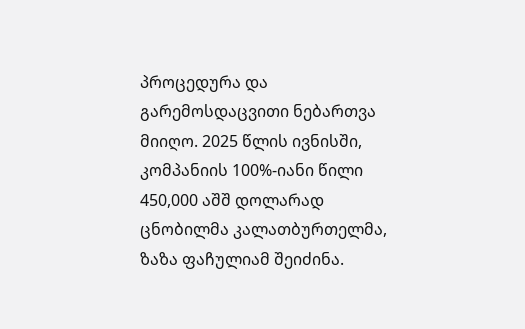პროცედურა და გარემოსდაცვითი ნებართვა მიიღო. 2025 წლის ივნისში, კომპანიის 100%-იანი წილი 450,000 აშშ დოლარად ცნობილმა კალათბურთელმა, ზაზა ფაჩულიამ შეიძინა.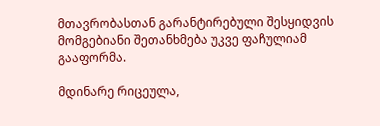მთავრობასთან გარანტირებული შესყიდვის მომგებიანი შეთანხმება უკვე ფაჩულიამ გააფორმა.

მდინარე რიცეულა,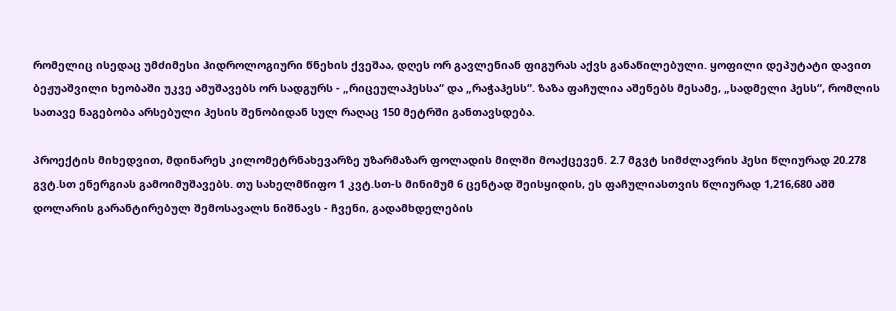რომელიც ისედაც უმძიმესი ჰიდროლოგიური წნეხის ქვეშაა, დღეს ორ გავლენიან ფიგურას აქვს განაწილებული. ყოფილი დეპუტატი დავით ბეჟუაშვილი ხეობაში უკვე ამუშავებს ორ სადგურს - „რიცეულაჰესსა“ და „რაჭაჰესს“. ზაზა ფაჩულია აშენებს მესამე, „სადმელი ჰესს“, რომლის სათავე ნაგებობა არსებული ჰესის შენობიდან სულ რაღაც 150 მეტრში განთავსდება.

პროექტის მიხედვით, მდინარეს კილომეტრნახევარზე უზარმაზარ ფოლადის მილში მოაქცევენ. 2.7 მგვტ სიმძლავრის ჰესი წლიურად 20.278 გვტ.სთ ენერგიას გამოიმუშავებს. თუ სახელმწიფო 1 კვტ.სთ-ს მინიმუმ 6 ცენტად შეისყიდის, ეს ფაჩულიასთვის წლიურად 1,216,680 აშშ დოლარის გარანტირებულ შემოსავალს ნიშნავს - ჩვენი, გადამხდელების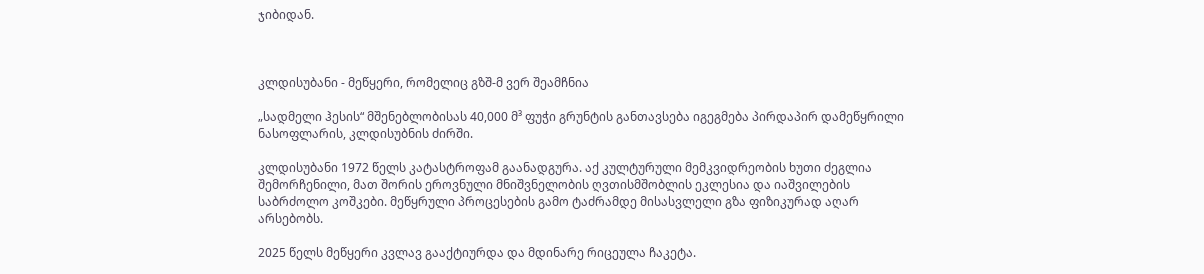ჯიბიდან.



კლდისუბანი - მეწყერი, რომელიც გზშ-მ ვერ შეამჩნია

„სადმელი ჰესის“ მშენებლობისას 40,000 მ³ ფუჭი გრუნტის განთავსება იგეგმება პირდაპირ დამეწყრილი ნასოფლარის, კლდისუბნის ძირში.

კლდისუბანი 1972 წელს კატასტროფამ გაანადგურა. აქ კულტურული მემკვიდრეობის ხუთი ძეგლია შემორჩენილი, მათ შორის ეროვნული მნიშვნელობის ღვთისმშობლის ეკლესია და იაშვილების საბრძოლო კოშკები. მეწყრული პროცესების გამო ტაძრამდე მისასვლელი გზა ფიზიკურად აღარ არსებობს.

2025 წელს მეწყერი კვლავ გააქტიურდა და მდინარე რიცეულა ჩაკეტა.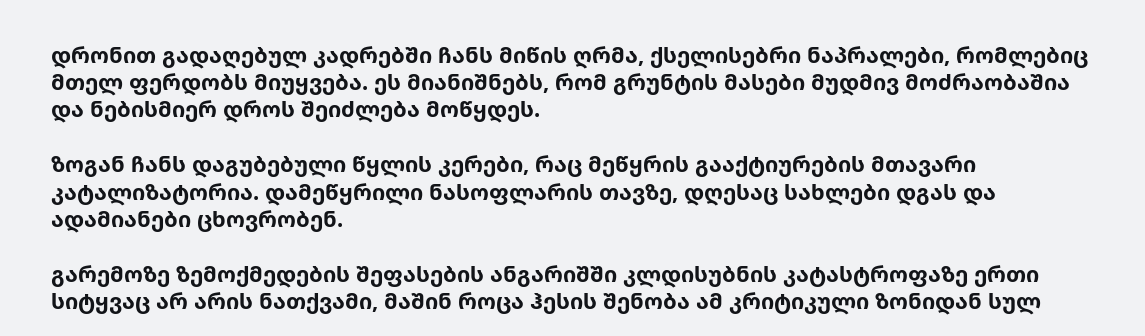დრონით გადაღებულ კადრებში ჩანს მიწის ღრმა, ქსელისებრი ნაპრალები, რომლებიც მთელ ფერდობს მიუყვება. ეს მიანიშნებს, რომ გრუნტის მასები მუდმივ მოძრაობაშია და ნებისმიერ დროს შეიძლება მოწყდეს.

ზოგან ჩანს დაგუბებული წყლის კერები, რაც მეწყრის გააქტიურების მთავარი კატალიზატორია. დამეწყრილი ნასოფლარის თავზე, დღესაც სახლები დგას და ადამიანები ცხოვრობენ.

გარემოზე ზემოქმედების შეფასების ანგარიშში კლდისუბნის კატასტროფაზე ერთი სიტყვაც არ არის ნათქვამი, მაშინ როცა ჰესის შენობა ამ კრიტიკული ზონიდან სულ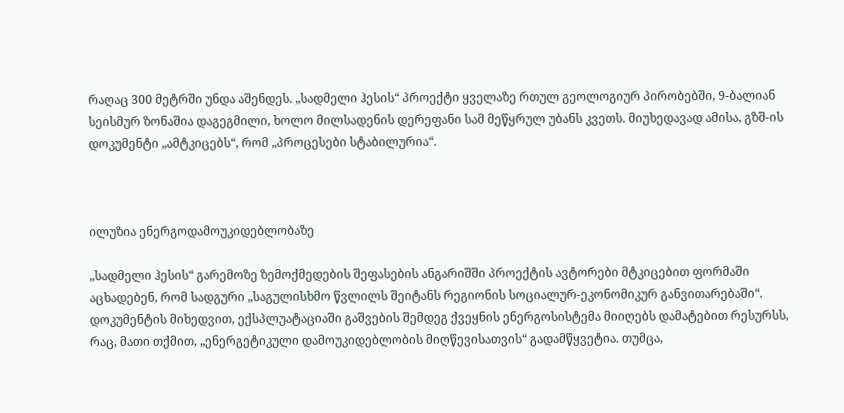რაღაც 300 მეტრში უნდა აშენდეს. „სადმელი ჰესის“ პროექტი ყველაზე რთულ გეოლოგიურ პირობებში, 9-ბალიან სეისმურ ზონაშია დაგეგმილი, ხოლო მილსადენის დერეფანი სამ მეწყრულ უბანს კვეთს. მიუხედავად ამისა, გზშ-ის დოკუმენტი „ამტკიცებს“, რომ „პროცესები სტაბილურია“.



ილუზია ენერგოდამოუკიდებლობაზე

„სადმელი ჰესის“ გარემოზე ზემოქმედების შეფასების ანგარიშში პროექტის ავტორები მტკიცებით ფორმაში აცხადებენ, რომ სადგური „საგულისხმო წვლილს შეიტანს რეგიონის სოციალურ-ეკონომიკურ განვითარებაში“. დოკუმენტის მიხედვით, ექსპლუატაციაში გაშვების შემდეგ ქვეყნის ენერგოსისტემა მიიღებს დამატებით რესურსს, რაც, მათი თქმით, „ენერგეტიკული დამოუკიდებლობის მიღწევისათვის“ გადამწყვეტია. თუმცა,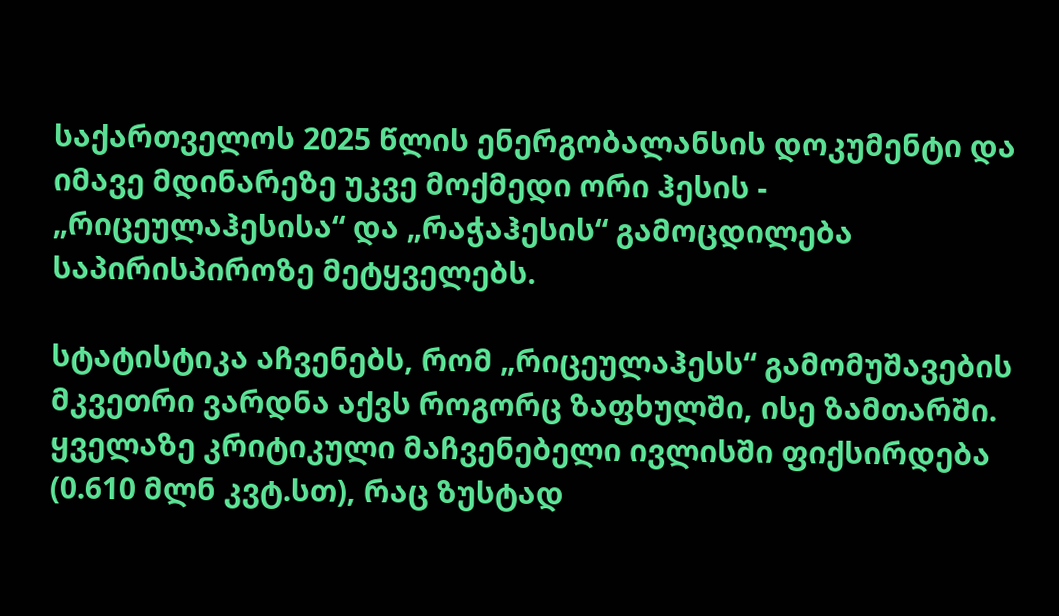საქართველოს 2025 წლის ენერგობალანსის დოკუმენტი და იმავე მდინარეზე უკვე მოქმედი ორი ჰესის - „რიცეულაჰესისა“ და „რაჭაჰესის“ გამოცდილება საპირისპიროზე მეტყველებს.

სტატისტიკა აჩვენებს, რომ „რიცეულაჰესს“ გამომუშავების მკვეთრი ვარდნა აქვს როგორც ზაფხულში, ისე ზამთარში. ყველაზე კრიტიკული მაჩვენებელი ივლისში ფიქსირდება (0.610 მლნ კვტ.სთ), რაც ზუსტად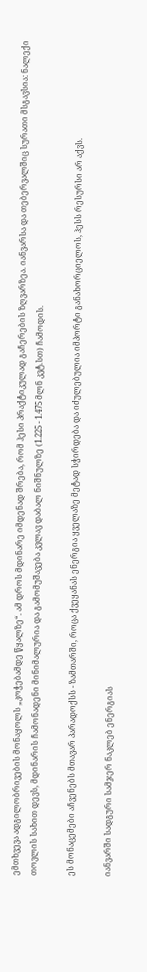ემთხვევა ადგილობრივების მონაყოლს „კოჭებამდე წყალზე“. ამ დროს მდინარე იმდენად შრება, რომ ჰესი პრაქტიკულად გაჩერების ზღვარზეა. იანვარსა და თებერვალშიც სურათი მსგავსია: ნალექი თოვლის სახით დევს, მდინარის ჩამონადენი მინიმალურია და გამომუშავება კვლავ დაბალ ნიშნულზე (1.225 - 1.475 მლნ კვტ.სთ) ჩამოდის.

ეს მონაცემები აჩვენებს მთავარ პარადოქსს - ზამთარში, როცა ქვეყანას ენერგია ყველაზე მეტად სჭირდება და იძულებულია იმპორტი განახორციელოს, ჰესს რესურსი არ აქვს.

იანვარში სადგური სამჯერ ნაკლებ ენერგიას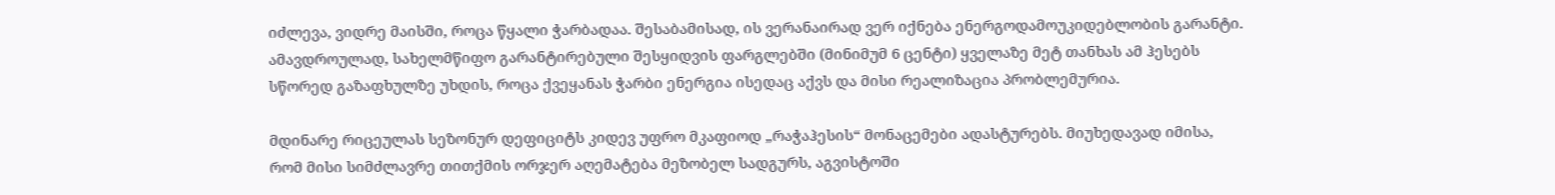იძლევა, ვიდრე მაისში, როცა წყალი ჭარბადაა. შესაბამისად, ის ვერანაირად ვერ იქნება ენერგოდამოუკიდებლობის გარანტი. ამავდროულად, სახელმწიფო გარანტირებული შესყიდვის ფარგლებში (მინიმუმ 6 ცენტი) ყველაზე მეტ თანხას ამ ჰესებს სწორედ გაზაფხულზე უხდის, როცა ქვეყანას ჭარბი ენერგია ისედაც აქვს და მისი რეალიზაცია პრობლემურია.

მდინარე რიცეულას სეზონურ დეფიციტს კიდევ უფრო მკაფიოდ „რაჭაჰესის“ მონაცემები ადასტურებს. მიუხედავად იმისა, რომ მისი სიმძლავრე თითქმის ორჯერ აღემატება მეზობელ სადგურს, აგვისტოში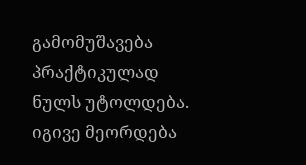გამომუშავება პრაქტიკულად ნულს უტოლდება. იგივე მეორდება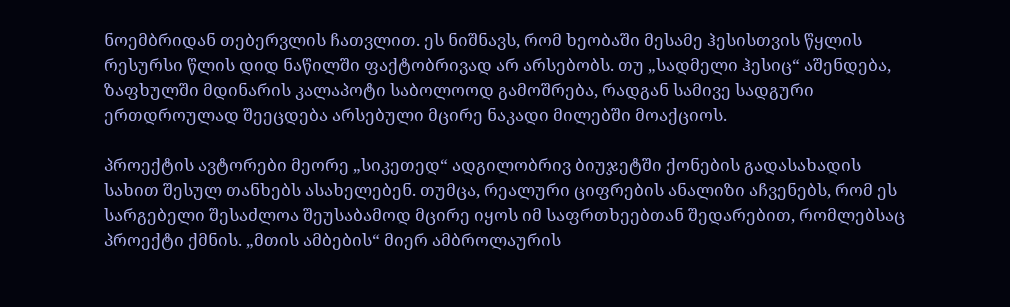ნოემბრიდან თებერვლის ჩათვლით. ეს ნიშნავს, რომ ხეობაში მესამე ჰესისთვის წყლის რესურსი წლის დიდ ნაწილში ფაქტობრივად არ არსებობს. თუ „სადმელი ჰესიც“ აშენდება, ზაფხულში მდინარის კალაპოტი საბოლოოდ გამოშრება, რადგან სამივე სადგური ერთდროულად შეეცდება არსებული მცირე ნაკადი მილებში მოაქციოს.

პროექტის ავტორები მეორე „სიკეთედ“ ადგილობრივ ბიუჯეტში ქონების გადასახადის სახით შესულ თანხებს ასახელებენ. თუმცა, რეალური ციფრების ანალიზი აჩვენებს, რომ ეს სარგებელი შესაძლოა შეუსაბამოდ მცირე იყოს იმ საფრთხეებთან შედარებით, რომლებსაც პროექტი ქმნის. „მთის ამბების“ მიერ ამბროლაურის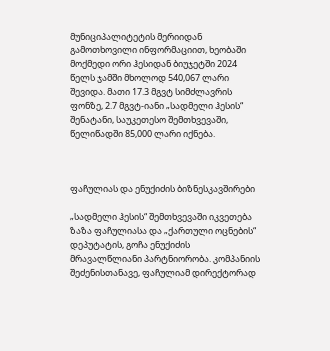მუნიციპალიტეტის მერიიდან გამოთხოვილი ინფორმაციით, ხეობაში მოქმედი ორი ჰესიდან ბიუჯეტში 2024 წელს ჯამში მხოლოდ 540,067 ლარი შევიდა. მათი 17.3 მგვტ სიმძლავრის ფონზე, 2.7 მგვტ-იანი „სადმელი ჰესის“ შენატანი, საუკეთესო შემთხვევაში, წელიწადში 85,000 ლარი იქნება.



ფაჩულიას და ენუქიძის ბიზნესკავშირები

„სადმელი ჰესის“ შემთხვევაში იკვეთება ზაზა ფაჩულიასა და „ქართული ოცნების“ დეპუტატის, გოჩა ენუქიძის მრავალწლიანი პარტნიორობა. კომპანიის შეძენისთანავე, ფაჩულიამ დირექტორად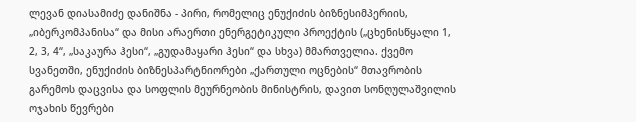ლევან დიასამიძე დანიშნა - პირი, რომელიც ენუქიძის ბიზნესიმპერიის, „იბერკომპანისა“ და მისი არაერთი ენერგეტიკული პროექტის („ცხენისწყალი 1, 2, 3, 4“, „საკაურა ჰესი“, „გუდამაყარი ჰესი“ და სხვა) მმართველია. ქვემო სვანეთში, ენუქიძის ბიზნესპარტნიორები „ქართული ოცნების“ მთავრობის გარემოს დაცვისა და სოფლის მეურნეობის მინისტრის, დავით სონღულაშვილის ოჯახის წევრები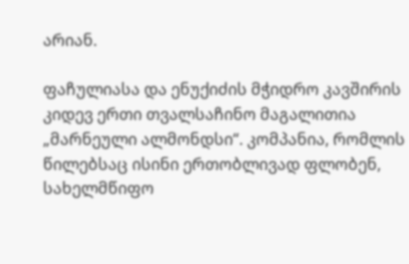არიან.

ფაჩულიასა და ენუქიძის მჭიდრო კავშირის კიდევ ერთი თვალსაჩინო მაგალითია „მარნეული ალმონდსი“. კომპანია, რომლის წილებსაც ისინი ერთობლივად ფლობენ, სახელმწიფო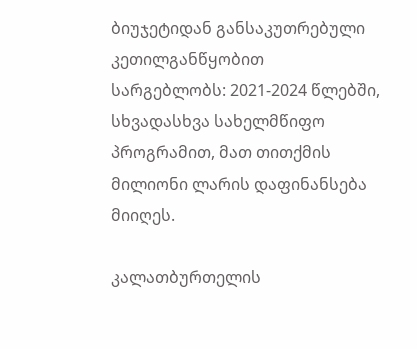ბიუჯეტიდან განსაკუთრებული კეთილგანწყობით სარგებლობს: 2021-2024 წლებში, სხვადასხვა სახელმწიფო პროგრამით, მათ თითქმის მილიონი ლარის დაფინანსება მიიღეს.

კალათბურთელის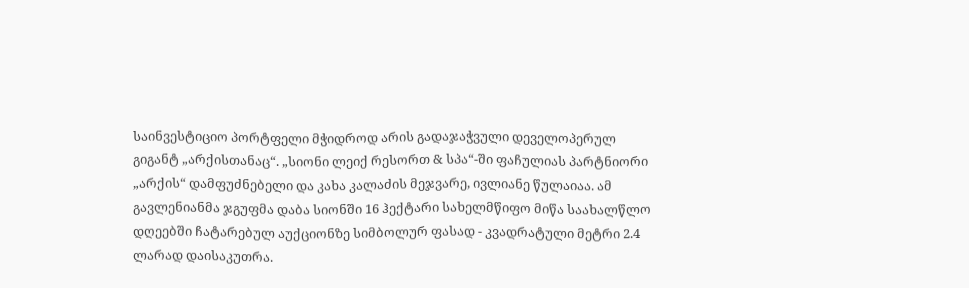საინვესტიციო პორტფელი მჭიდროდ არის გადაჯაჭვული დეველოპერულ გიგანტ „არქისთანაც“. „სიონი ლეიქ რესორთ & სპა“-ში ფაჩულიას პარტნიორი „არქის“ დამფუძნებელი და კახა კალაძის მეჯვარე, ივლიანე წულაიაა. ამ გავლენიანმა ჯგუფმა დაბა სიონში 16 ჰექტარი სახელმწიფო მიწა საახალწლო დღეებში ჩატარებულ აუქციონზე სიმბოლურ ფასად - კვადრატული მეტრი 2.4 ლარად დაისაკუთრა.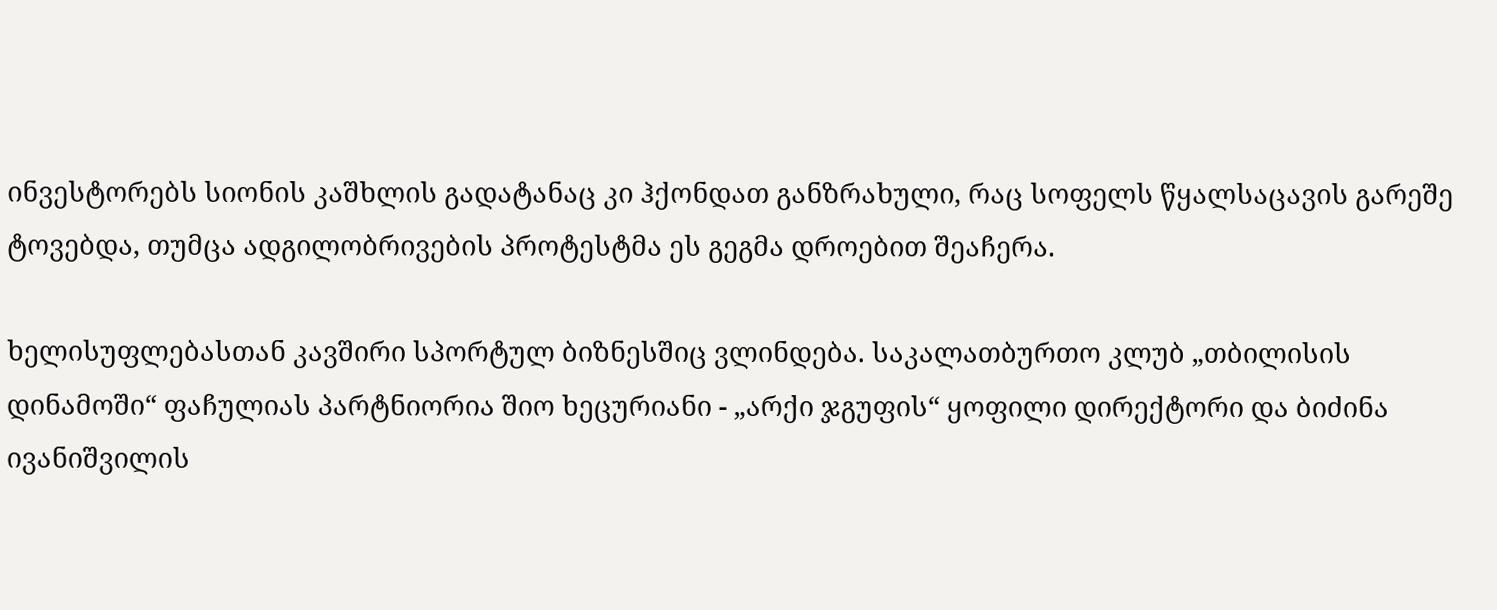ინვესტორებს სიონის კაშხლის გადატანაც კი ჰქონდათ განზრახული, რაც სოფელს წყალსაცავის გარეშე ტოვებდა, თუმცა ადგილობრივების პროტესტმა ეს გეგმა დროებით შეაჩერა.

ხელისუფლებასთან კავშირი სპორტულ ბიზნესშიც ვლინდება. საკალათბურთო კლუბ „თბილისის დინამოში“ ფაჩულიას პარტნიორია შიო ხეცურიანი - „არქი ჯგუფის“ ყოფილი დირექტორი და ბიძინა ივანიშვილის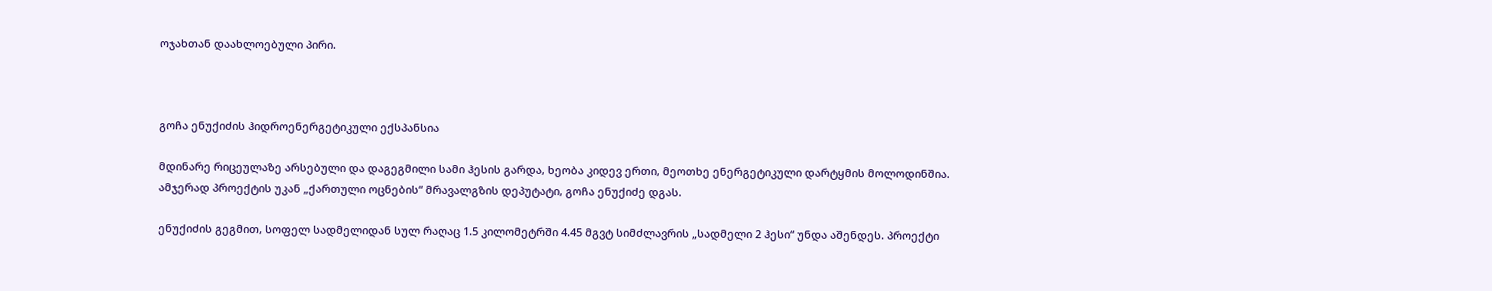ოჯახთან დაახლოებული პირი.



გოჩა ენუქიძის ჰიდროენერგეტიკული ექსპანსია

მდინარე რიცეულაზე არსებული და დაგეგმილი სამი ჰესის გარდა, ხეობა კიდევ ერთი, მეოთხე ენერგეტიკული დარტყმის მოლოდინშია. ამჯერად პროექტის უკან „ქართული ოცნების“ მრავალგზის დეპუტატი, გოჩა ენუქიძე დგას.

ენუქიძის გეგმით, სოფელ სადმელიდან სულ რაღაც 1.5 კილომეტრში 4.45 მგვტ სიმძლავრის „სადმელი 2 ჰესი“ უნდა აშენდეს. პროექტი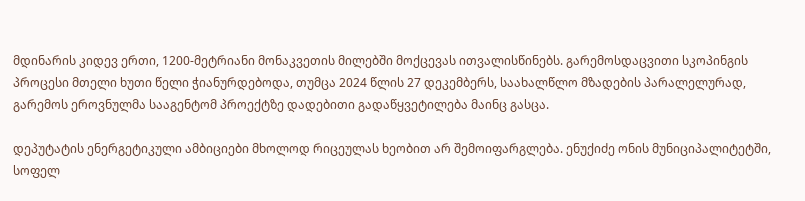მდინარის კიდევ ერთი, 1200-მეტრიანი მონაკვეთის მილებში მოქცევას ითვალისწინებს. გარემოსდაცვითი სკოპინგის პროცესი მთელი ხუთი წელი ჭიანურდებოდა, თუმცა 2024 წლის 27 დეკემბერს, საახალწლო მზადების პარალელურად, გარემოს ეროვნულმა სააგენტომ პროექტზე დადებითი გადაწყვეტილება მაინც გასცა.

დეპუტატის ენერგეტიკული ამბიციები მხოლოდ რიცეულას ხეობით არ შემოიფარგლება. ენუქიძე ონის მუნიციპალიტეტში, სოფელ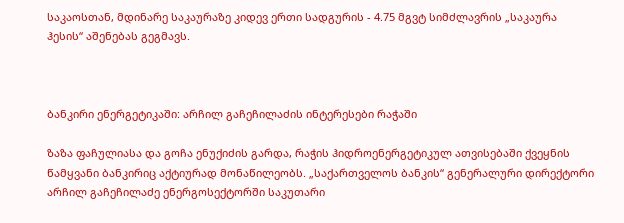საკაოსთან, მდინარე საკაურაზე კიდევ ერთი სადგურის - 4.75 მგვტ სიმძლავრის „საკაურა ჰესის“ აშენებას გეგმავს.



ბანკირი ენერგეტიკაში: არჩილ გაჩეჩილაძის ინტერესები რაჭაში

ზაზა ფაჩულიასა და გოჩა ენუქიძის გარდა, რაჭის ჰიდროენერგეტიკულ ათვისებაში ქვეყნის წამყვანი ბანკირიც აქტიურად მონაწილეობს. „საქართველოს ბანკის“ გენერალური დირექტორი არჩილ გაჩეჩილაძე ენერგოსექტორში საკუთარი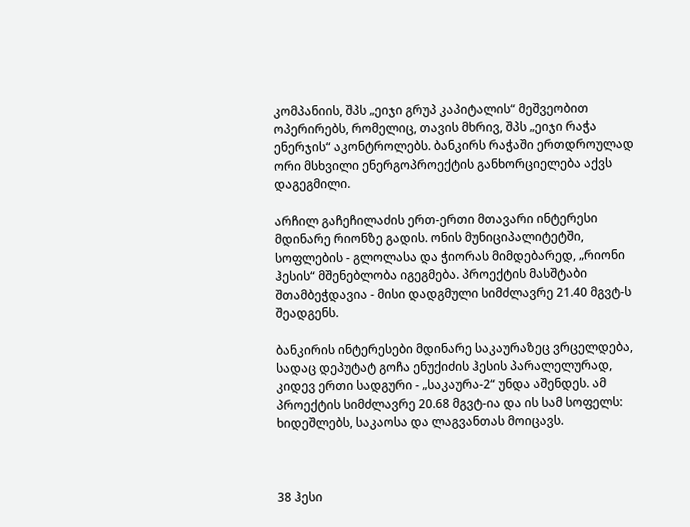კომპანიის, შპს „ეიჯი გრუპ კაპიტალის“ მეშვეობით ოპერირებს, რომელიც, თავის მხრივ, შპს „ეიჯი რაჭა ენერჯის“ აკონტროლებს. ბანკირს რაჭაში ერთდროულად ორი მსხვილი ენერგოპროექტის განხორციელება აქვს დაგეგმილი.

არჩილ გაჩეჩილაძის ერთ-ერთი მთავარი ინტერესი მდინარე რიონზე გადის. ონის მუნიციპალიტეტში, სოფლების - გლოლასა და ჭიორას მიმდებარედ, „რიონი ჰესის“ მშენებლობა იგეგმება. პროექტის მასშტაბი შთამბეჭდავია - მისი დადგმული სიმძლავრე 21.40 მგვტ-ს შეადგენს.

ბანკირის ინტერესები მდინარე საკაურაზეც ვრცელდება, სადაც დეპუტატ გოჩა ენუქიძის ჰესის პარალელურად, კიდევ ერთი სადგური - „საკაურა-2“ უნდა აშენდეს. ამ პროექტის სიმძლავრე 20.68 მგვტ-ია და ის სამ სოფელს: ხიდეშლებს, საკაოსა და ლაგვანთას მოიცავს.



38 ჰესი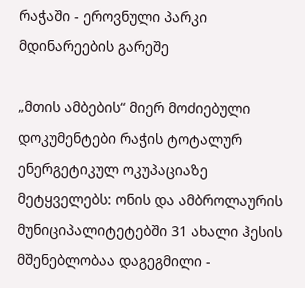რაჭაში - ეროვნული პარკი მდინარეების გარეშე

„მთის ამბების“ მიერ მოძიებული დოკუმენტები რაჭის ტოტალურ ენერგეტიკულ ოკუპაციაზე მეტყველებს: ონის და ამბროლაურის მუნიციპალიტეტებში 31 ახალი ჰესის მშენებლობაა დაგეგმილი -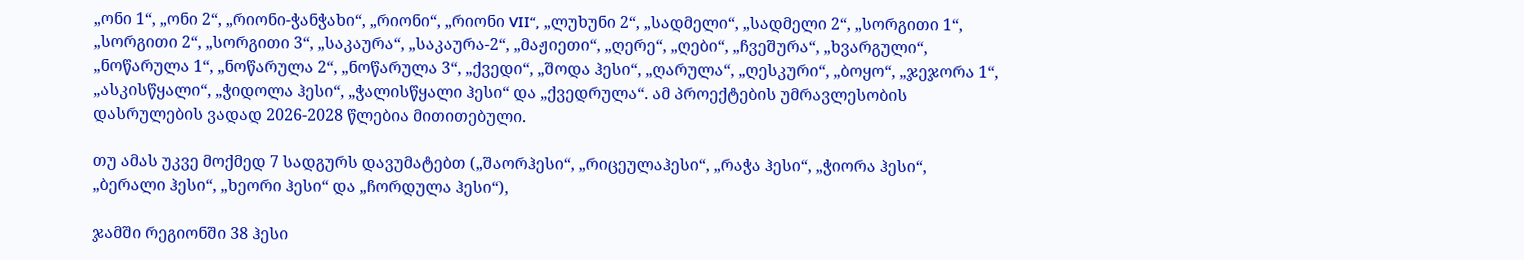„ონი 1“, „ონი 2“, „რიონი-ჭანჭახი“, „რიონი“, „რიონი VII“, „ლუხუნი 2“, „სადმელი“, „სადმელი 2“, „სორგითი 1“, „სორგითი 2“, „სორგითი 3“, „საკაურა“, „საკაურა-2“, „მაჟიეთი“, „ღერე“, „ღები“, „ჩვეშურა“, „ხვარგული“, „ნოწარულა 1“, „ნოწარულა 2“, „ნოწარულა 3“, „ქვედი“, „შოდა ჰესი“, „ღარულა“, „ღესკური“, „ბოყო“, „ჯეჯორა 1“, „ასკისწყალი“, „ჭიდოლა ჰესი“, „ჭალისწყალი ჰესი“ და „ქვედრულა“. ამ პროექტების უმრავლესობის დასრულების ვადად 2026-2028 წლებია მითითებული.

თუ ამას უკვე მოქმედ 7 სადგურს დავუმატებთ („შაორჰესი“, „რიცეულაჰესი“, „რაჭა ჰესი“, „ჭიორა ჰესი“, „ბერალი ჰესი“, „ხეორი ჰესი“ და „ჩორდულა ჰესი“),

ჯამში რეგიონში 38 ჰესი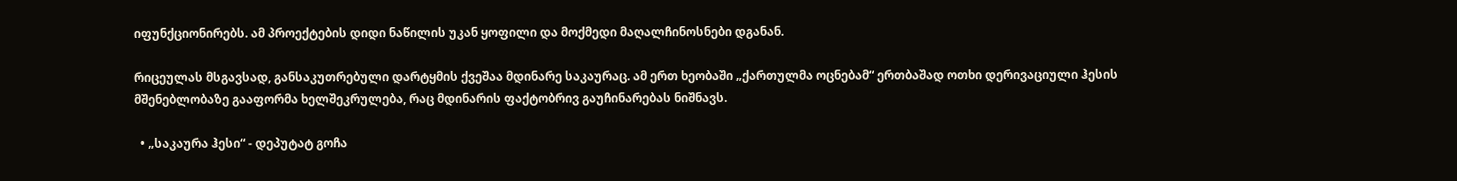იფუნქციონირებს. ამ პროექტების დიდი ნაწილის უკან ყოფილი და მოქმედი მაღალჩინოსნები დგანან.

რიცეულას მსგავსად, განსაკუთრებული დარტყმის ქვეშაა მდინარე საკაურაც. ამ ერთ ხეობაში „ქართულმა ოცნებამ“ ერთბაშად ოთხი დერივაციული ჰესის მშენებლობაზე გააფორმა ხელშეკრულება, რაც მდინარის ფაქტობრივ გაუჩინარებას ნიშნავს.

  • „საკაურა ჰესი“ - დეპუტატ გოჩა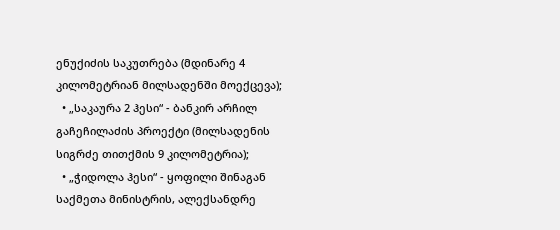ენუქიძის საკუთრება (მდინარე 4 კილომეტრიან მილსადენში მოექცევა);
  • „საკაურა 2 ჰესი“ - ბანკირ არჩილ გაჩეჩილაძის პროექტი (მილსადენის სიგრძე თითქმის 9 კილომეტრია);
  • „ჭიდოლა ჰესი“ - ყოფილი შინაგან საქმეთა მინისტრის, ალექსანდრე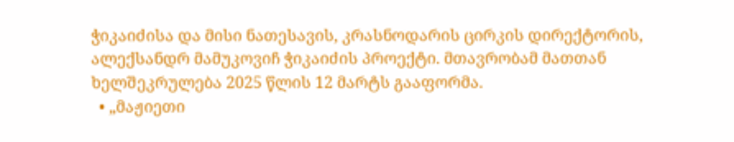ჭიკაიძისა და მისი ნათესავის, კრასნოდარის ცირკის დირექტორის, ალექსანდრ მამუკოვიჩ ჭიკაიძის პროექტი. მთავრობამ მათთან ხელშეკრულება 2025 წლის 12 მარტს გააფორმა.
  • „მაჟიეთი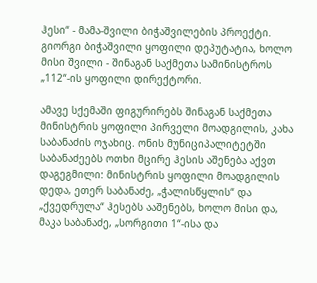ჰესი“ - მამა-შვილი ბიჭაშვილების პროექტი. გიორგი ბიჭაშვილი ყოფილი დეპუტატია, ხოლო მისი შვილი - შინაგან საქმეთა სამინისტროს „112“-ის ყოფილი დირექტორი.

ამავე სქემაში ფიგურირებს შინაგან საქმეთა მინისტრის ყოფილი პირველი მოადგილის, კახა საბანაძის ოჯახიც. ონის მუნიციპალიტეტში საბანაძეებს ოთხი მცირე ჰესის აშენება აქვთ დაგეგმილი: მინისტრის ყოფილი მოადგილის დედა, ეთერ საბანაძე, „ჭალისწყლის“ და „ქვედრულა“ ჰესებს ააშენებს, ხოლო მისი და, მაკა საბანაძე, „სორგითი 1“-ისა და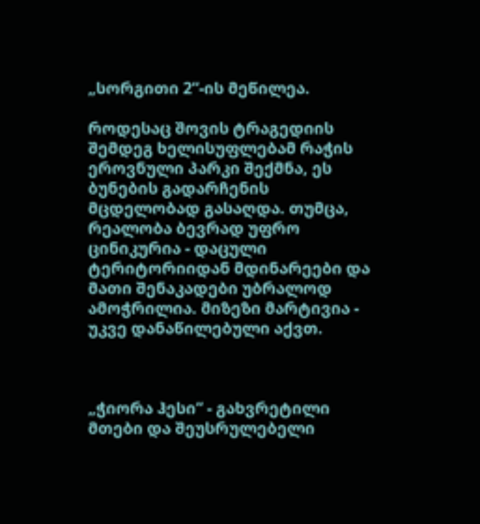„სორგითი 2“-ის მეწილეა.

როდესაც შოვის ტრაგედიის შემდეგ ხელისუფლებამ რაჭის ეროვნული პარკი შექმნა, ეს ბუნების გადარჩენის მცდელობად გასაღდა. თუმცა, რეალობა ბევრად უფრო ცინიკურია - დაცული ტერიტორიიდან მდინარეები და მათი შენაკადები უბრალოდ ამოჭრილია. მიზეზი მარტივია - უკვე დანაწილებული აქვთ.



„ჭიორა ჰესი“ - გახვრეტილი მთები და შეუსრულებელი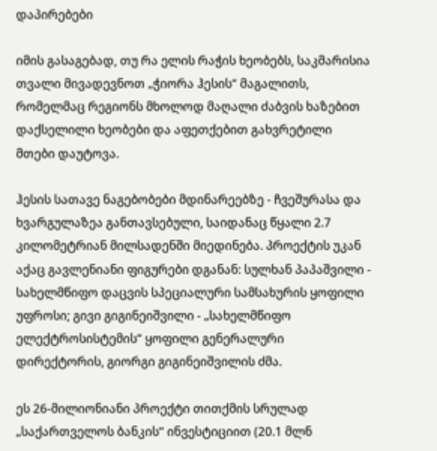დაპირებები

იმის გასაგებად, თუ რა ელის რაჭის ხეობებს, საკმარისია თვალი მივადევნოთ „ჭიორა ჰესის“ მაგალითს, რომელმაც რეგიონს მხოლოდ მაღალი ძაბვის ხაზებით დაქსელილი ხეობები და აფეთქებით გახვრეტილი მთები დაუტოვა.

ჰესის სათავე ნაგებობები მდინარეებზე - ჩვეშურასა და ხვარგულაზეა განთავსებული, საიდანაც წყალი 2.7 კილომეტრიან მილსადენში მიედინება. პროექტის უკან აქაც გავლენიანი ფიგურები დგანან: სულხან პაპაშვილი - სახელმწიფო დაცვის სპეციალური სამსახურის ყოფილი უფროსი; გივი გიგინეიშვილი - „სახელმწიფო ელექტროსისტემის“ ყოფილი გენერალური დირექტორის, გიორგი გიგინეიშვილის ძმა.

ეს 26-მილიონიანი პროექტი თითქმის სრულად „საქართველოს ბანკის“ ინვესტიციით (20.1 მლნ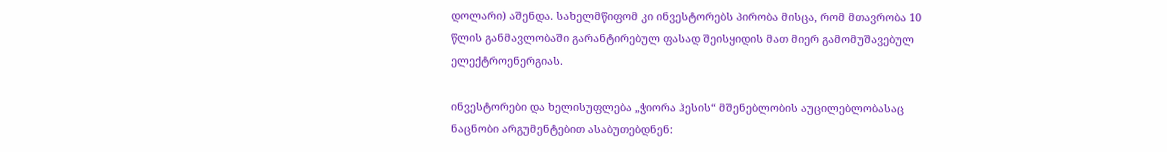დოლარი) აშენდა. სახელმწიფომ კი ინვესტორებს პირობა მისცა, რომ მთავრობა 10 წლის განმავლობაში გარანტირებულ ფასად შეისყიდის მათ მიერ გამომუშავებულ ელექტროენერგიას.

ინვესტორები და ხელისუფლება „ჭიორა ჰესის“ მშენებლობის აუცილებლობასაც ნაცნობი არგუმენტებით ასაბუთებდნენ: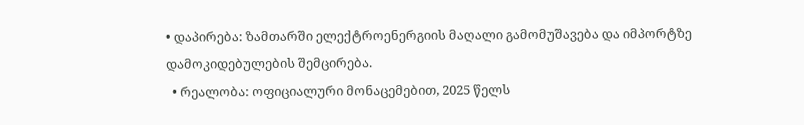• დაპირება: ზამთარში ელექტროენერგიის მაღალი გამომუშავება და იმპორტზე დამოკიდებულების შემცირება.
  • რეალობა: ოფიციალური მონაცემებით, 2025 წელს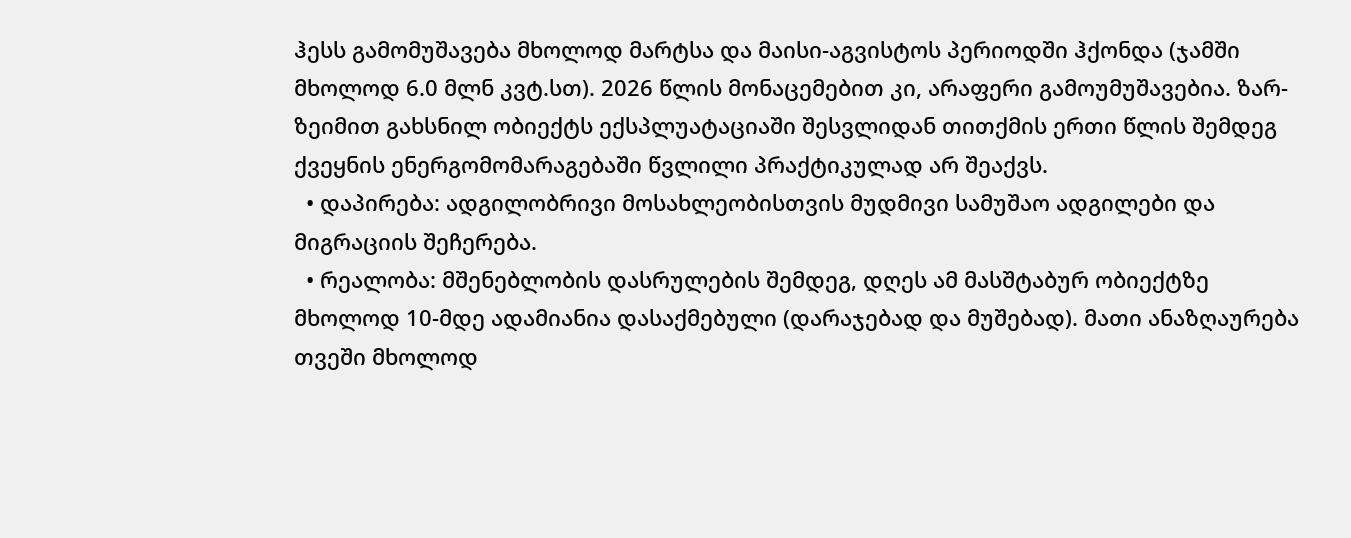ჰესს გამომუშავება მხოლოდ მარტსა და მაისი-აგვისტოს პერიოდში ჰქონდა (ჯამში მხოლოდ 6.0 მლნ კვტ.სთ). 2026 წლის მონაცემებით კი, არაფერი გამოუმუშავებია. ზარ-ზეიმით გახსნილ ობიექტს ექსპლუატაციაში შესვლიდან თითქმის ერთი წლის შემდეგ ქვეყნის ენერგომომარაგებაში წვლილი პრაქტიკულად არ შეაქვს.
  • დაპირება: ადგილობრივი მოსახლეობისთვის მუდმივი სამუშაო ადგილები და მიგრაციის შეჩერება.
  • რეალობა: მშენებლობის დასრულების შემდეგ, დღეს ამ მასშტაბურ ობიექტზე მხოლოდ 10-მდე ადამიანია დასაქმებული (დარაჯებად და მუშებად). მათი ანაზღაურება თვეში მხოლოდ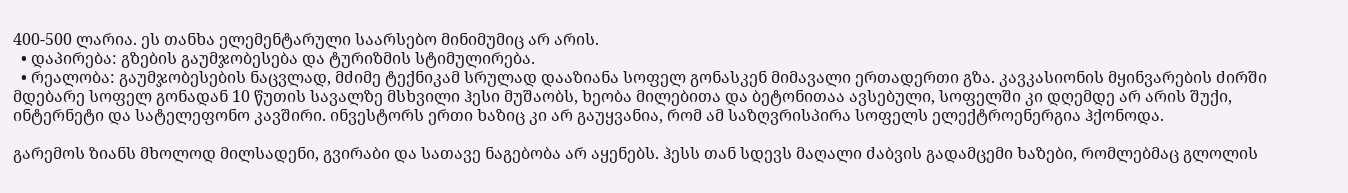400-500 ლარია. ეს თანხა ელემენტარული საარსებო მინიმუმიც არ არის.
  • დაპირება: გზების გაუმჯობესება და ტურიზმის სტიმულირება.
  • რეალობა: გაუმჯობესების ნაცვლად, მძიმე ტექნიკამ სრულად დააზიანა სოფელ გონასკენ მიმავალი ერთადერთი გზა. კავკასიონის მყინვარების ძირში მდებარე სოფელ გონადან 10 წუთის სავალზე მსხვილი ჰესი მუშაობს, ხეობა მილებითა და ბეტონითაა ავსებული, სოფელში კი დღემდე არ არის შუქი, ინტერნეტი და სატელეფონო კავშირი. ინვესტორს ერთი ხაზიც კი არ გაუყვანია, რომ ამ საზღვრისპირა სოფელს ელექტროენერგია ჰქონოდა.

გარემოს ზიანს მხოლოდ მილსადენი, გვირაბი და სათავე ნაგებობა არ აყენებს. ჰესს თან სდევს მაღალი ძაბვის გადამცემი ხაზები, რომლებმაც გლოლის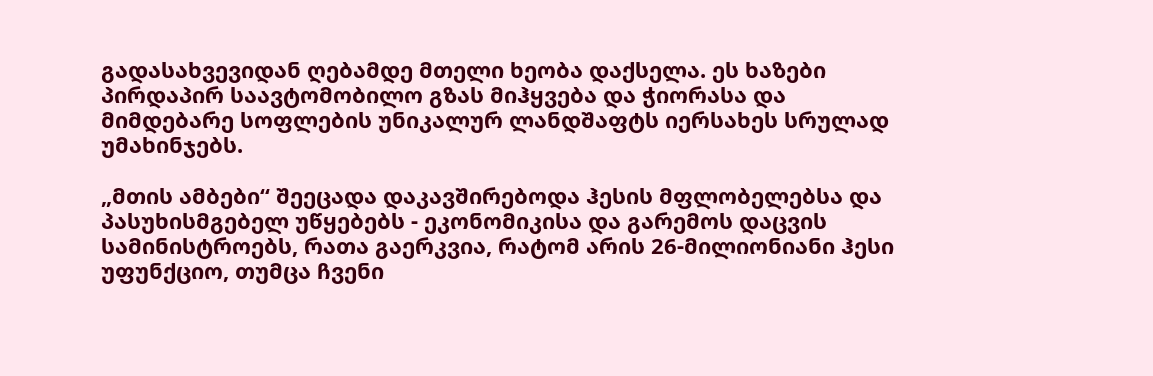გადასახვევიდან ღებამდე მთელი ხეობა დაქსელა. ეს ხაზები პირდაპირ საავტომობილო გზას მიჰყვება და ჭიორასა და მიმდებარე სოფლების უნიკალურ ლანდშაფტს იერსახეს სრულად უმახინჯებს.

„მთის ამბები“ შეეცადა დაკავშირებოდა ჰესის მფლობელებსა და პასუხისმგებელ უწყებებს - ეკონომიკისა და გარემოს დაცვის სამინისტროებს, რათა გაერკვია, რატომ არის 26-მილიონიანი ჰესი უფუნქციო, თუმცა ჩვენი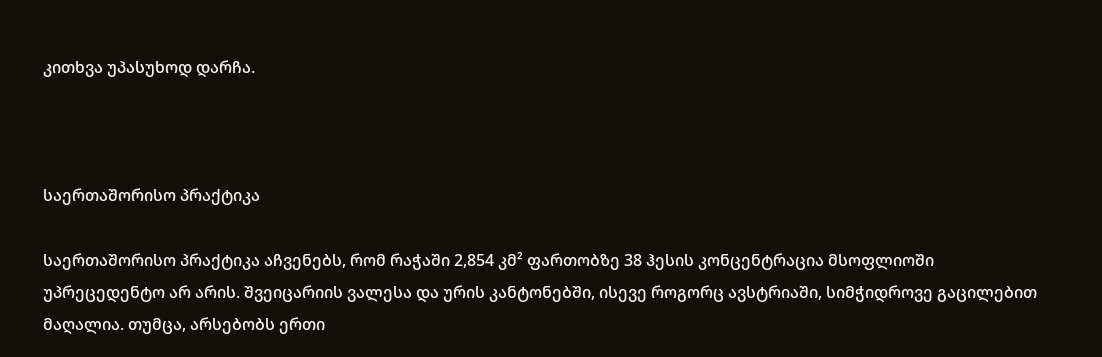კითხვა უპასუხოდ დარჩა.



საერთაშორისო პრაქტიკა

საერთაშორისო პრაქტიკა აჩვენებს, რომ რაჭაში 2,854 კმ² ფართობზე 38 ჰესის კონცენტრაცია მსოფლიოში უპრეცედენტო არ არის. შვეიცარიის ვალესა და ურის კანტონებში, ისევე როგორც ავსტრიაში, სიმჭიდროვე გაცილებით მაღალია. თუმცა, არსებობს ერთი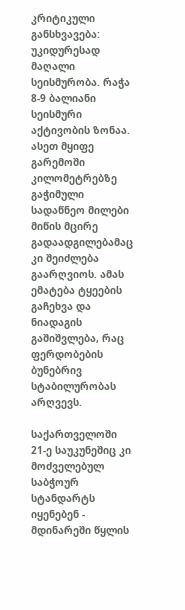კრიტიკული განსხვავება: უკიდურესად მაღალი სეისმურობა. რაჭა 8-9 ბალიანი სეისმური აქტივობის ზონაა. ასეთ მყიფე გარემოში კილომეტრებზე გაჭიმული სადაწნეო მილები მიწის მცირე გადაადგილებამაც კი შეიძლება გაარღვიოს. ამას ემატება ტყეების გაჩეხვა და ნიადაგის გაშიშვლება, რაც ფერდობების ბუნებრივ სტაბილურობას არღვევს.

საქართველოში 21-ე საუკუნეშიც კი მოძველებულ საბჭოურ სტანდარტს იყენებენ - მდინარეში წყლის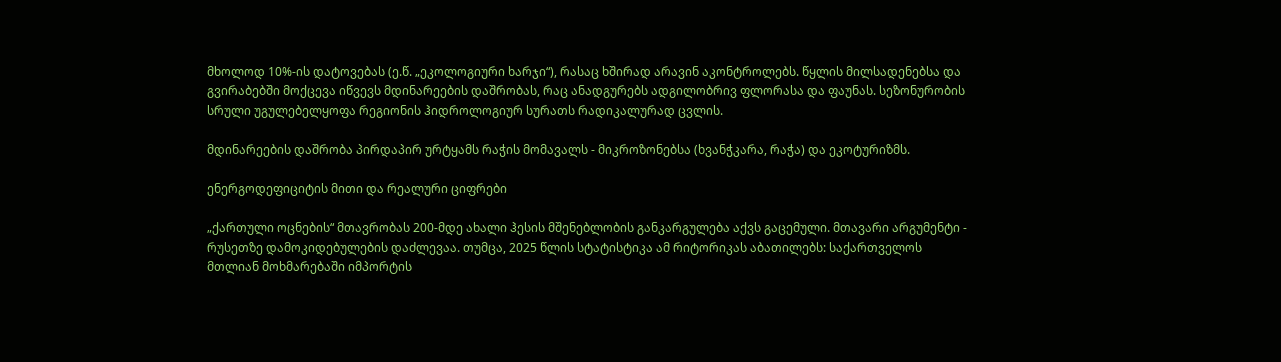მხოლოდ 10%-ის დატოვებას (ე.წ. „ეკოლოგიური ხარჯი“), რასაც ხშირად არავინ აკონტროლებს. წყლის მილსადენებსა და გვირაბებში მოქცევა იწვევს მდინარეების დაშრობას, რაც ანადგურებს ადგილობრივ ფლორასა და ფაუნას. სეზონურობის სრული უგულებელყოფა რეგიონის ჰიდროლოგიურ სურათს რადიკალურად ცვლის.

მდინარეების დაშრობა პირდაპირ ურტყამს რაჭის მომავალს - მიკროზონებსა (ხვანჭკარა, რაჭა) და ეკოტურიზმს.

ენერგოდეფიციტის მითი და რეალური ციფრები

„ქართული ოცნების“ მთავრობას 200-მდე ახალი ჰესის მშენებლობის განკარგულება აქვს გაცემული. მთავარი არგუმენტი - რუსეთზე დამოკიდებულების დაძლევაა. თუმცა, 2025 წლის სტატისტიკა ამ რიტორიკას აბათილებს: საქართველოს მთლიან მოხმარებაში იმპორტის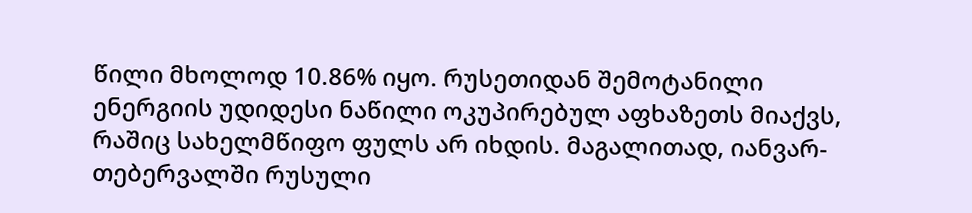წილი მხოლოდ 10.86% იყო. რუსეთიდან შემოტანილი ენერგიის უდიდესი ნაწილი ოკუპირებულ აფხაზეთს მიაქვს, რაშიც სახელმწიფო ფულს არ იხდის. მაგალითად, იანვარ-თებერვალში რუსული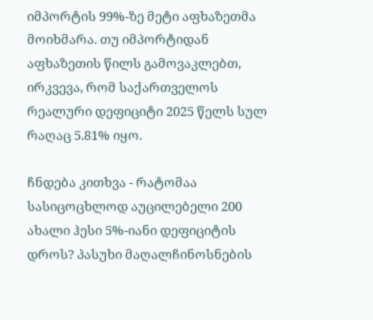იმპორტის 99%-ზე მეტი აფხაზეთმა მოიხმარა. თუ იმპორტიდან აფხაზეთის წილს გამოვაკლებთ, ირკვევა, რომ საქართველოს რეალური დეფიციტი 2025 წელს სულ რაღაც 5.81% იყო.

ჩნდება კითხვა - რატომაა სასიცოცხლოდ აუცილებელი 200 ახალი ჰესი 5%-იანი დეფიციტის დროს? პასუხი მაღალჩინოსნების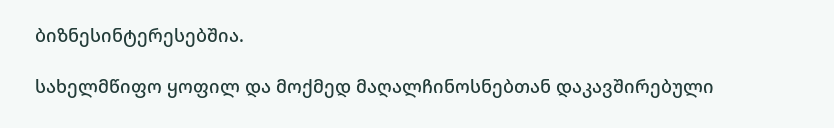ბიზნესინტერესებშია.

სახელმწიფო ყოფილ და მოქმედ მაღალჩინოსნებთან დაკავშირებული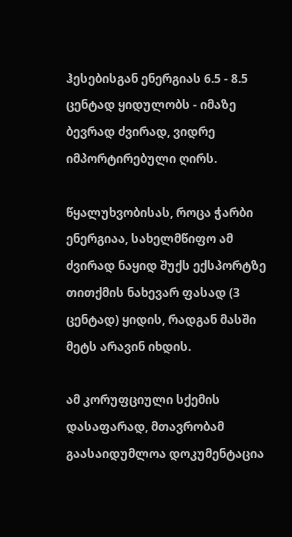ჰესებისგან ენერგიას 6.5 - 8.5 ცენტად ყიდულობს - იმაზე ბევრად ძვირად, ვიდრე იმპორტირებული ღირს.

წყალუხვობისას, როცა ჭარბი ენერგიაა, სახელმწიფო ამ ძვირად ნაყიდ შუქს ექსპორტზე თითქმის ნახევარ ფასად (3 ცენტად) ყიდის, რადგან მასში მეტს არავინ იხდის.

ამ კორუფციული სქემის დასაფარად, მთავრობამ გაასაიდუმლოა დოკუმენტაცია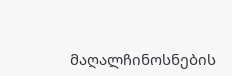მაღალჩინოსნების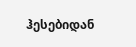ჰესებიდან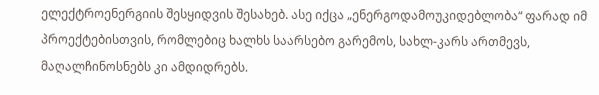ელექტროენერგიის შესყიდვის შესახებ. ასე იქცა „ენერგოდამოუკიდებლობა“ ფარად იმ პროექტებისთვის, რომლებიც ხალხს საარსებო გარემოს, სახლ-კარს ართმევს, მაღალჩინოსნებს კი ამდიდრებს.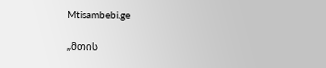Mtisambebi.ge

„მთის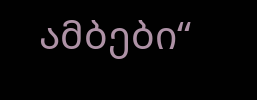ამბები“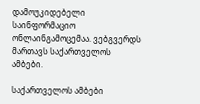დამოუკიდებელი საინფორმაციო ონლაინგამოცემაა. ვებგვერდს მართავს საქართველოს ამბები.

საქართველოს ამბები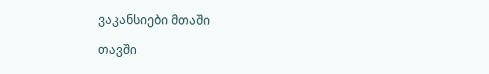ვაკანსიები მთაში

თავში